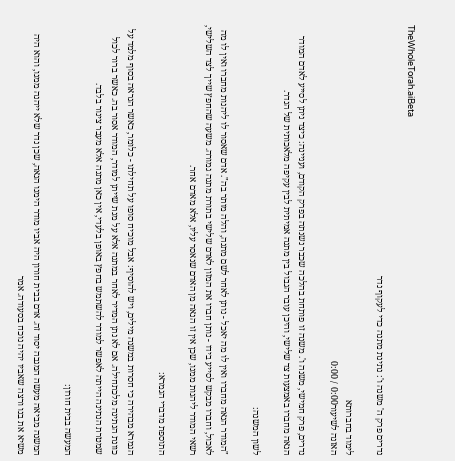TheWholeTorah.aiBeta

נדרים פרק ה' משנה ו': נתינת מתנה כדי לעקוף נדר

לימוד בחברותא
האזנה לשיעור0:00 / 0:00

נדרים, פרק חמישי, משנה ו'. משנה זו פותחת בהלכה שכבר נשנתה בפרק הקודם, ועניינה: כיצד ניתן לסייע לאדם המודר הנאה מחברו באמצעות צד שלישי, והיכן עובר הגבול בין מתנה אמיתית לבין עקיפה מלאכותית של הנדר.

לשון המשנה:

"המודר הנאה מחברו ואין לו מה יאכל - נותן לאחר לשם מתנה, והלה מותר בה". אדם שאסור לו ליהנות מחברו ואין לו מה לאכול, וחברו מבקש לסייע בידו - נותן חברו את המזון לאדם שלישי בתורת מתנה גמורה. משעה שהחפץ שייך לצד השלישי, רשאי המודר ליהנות ממנו, שכן אין זו הנאה מן האדם שנאסר עליו, אלא מאדם אחר.

התוספת מדברי הגמרא:

הגמרא מבהירה כי חסרות במשנה מילים, ויש להוסיף: אבל מוכיח סופו על תחילתו - כלומר, כאשר הנראה בסוף מלמד על כוונת הנתינה מלכתחילה. אם לא נתן המדיר לאחר במתנה אלא על מנת שייתן למודר, המודר אסור בה. כאשר ברור לכול שמטרת הנתינה הייתה לאפשר למודר להשתמש בחפץ באופן בלעדי, אין כאן מתנה אלא מעבר צינור בלבד.

המעשה בבית חורון:

המשנה מביאה מעשה המגבה יסוד זה. אדם בבית חורון היה אביו מודר הימנו הנאה, שכן נדר שלא ייהנה ממנו, והוא היה משיא את בנו ורצה שאביו יהיה נוכח בסעודה. אמר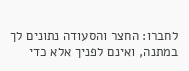לחברו: החצר והסעודה נתונים לך במתנה, ואינם לפניך אלא כדי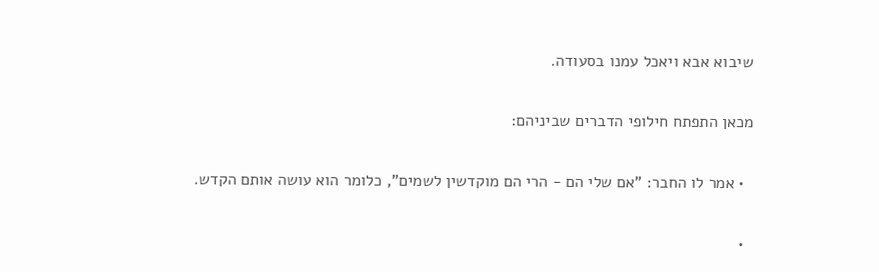שיבוא אבא ויאכל עמנו בסעודה.

מכאן התפתח חילופי הדברים שביניהם:

  • אמר לו החבר: "אם שלי הם - הרי הם מוקדשין לשמים", כלומר הוא עושה אותם הקדש.

  •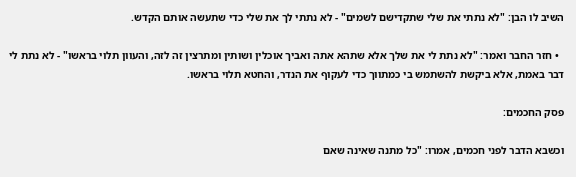השיב לו הבן: "לא נתתי את שלי שתקדישם לשמים" - לא נתתי לך את שלי כדי שתעשה אותם הקדש.

  • חזר החבר ואמר: "לא נתת לי את שלך אלא שתהא אתה ואביך אוכלין ושותין ומתרצין זה לזה, והעוון תלוי בראשו" - לא נתת לי דבר באמת, אלא ביקשת להשתמש בי כמתווך כדי לעקוף את הנדר, והחטא תלוי בראשו.

פסק החכמים:

וכשבא הדבר לפני חכמים, אמרו: "כל מתנה שאינה שאם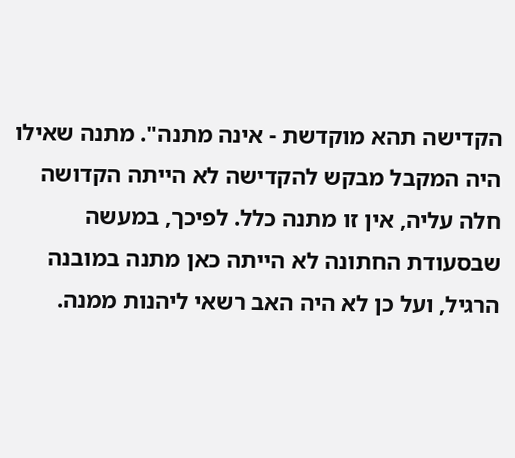הקדישה תהא מוקדשת - אינה מתנה". מתנה שאילו היה המקבל מבקש להקדישה לא הייתה הקדושה חלה עליה, אין זו מתנה כלל. לפיכך, במעשה שבסעודת החתונה לא הייתה כאן מתנה במובנה הרגיל, ועל כן לא היה האב רשאי ליהנות ממנה.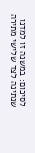לסיכום: במשנה זו למדנו שנתינה לצד שלישי מתירה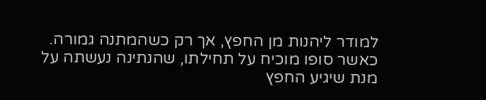למודר ליהנות מן החפץ, אך רק כשהמתנה גמורה. כאשר סופו מוכיח על תחילתו, שהנתינה נעשתה על מנת שיגיע החפץ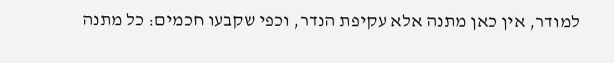למודר, אין כאן מתנה אלא עקיפת הנדר, וכפי שקבעו חכמים: כל מתנה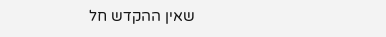שאין ההקדש חל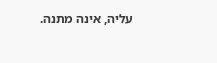עליה, אינה מתנה.